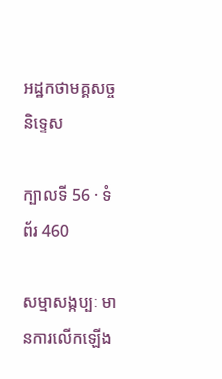អដ្ឋកថាមគ្គសច្ចនិទ្ទេស

ក្បាលទី 56 · ទំព័រ 460

សម្មាសង្កប្បៈ មានការលើកឡើង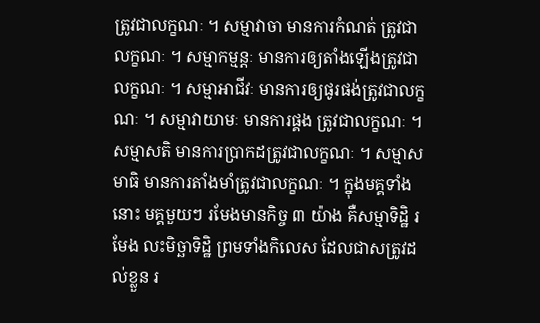ត្រូវជាលក្ខណៈ ។ សម្មាវាចា មានការកំណត់ ត្រូវជាលក្ខណៈ ។ សម្មាកម្មន្តៈ មានការឲ្យតាំងឡើងត្រូវជាលក្ខណៈ ។ សម្មាអាជីវៈ មានការឲ្យផូរផង់ត្រូវជាលក្ខណៈ ។ សម្មាវាយាមៈ មានការផ្គង ត្រូវជាលក្ខណៈ ។ សម្មាសតិ មានការប្រាកដត្រូវជាលក្ខណៈ ។ សម្មាសមាធិ មានការតាំងមាំត្រូវជាលក្ខណៈ ។ ក្នុងមគ្គទាំងនោះ មគ្គមួយៗ រមែងមានកិច្ច ៣ យ៉ាង គឺសម្មាទិដ្ឋិ រមែង លះមិច្ឆាទិដ្ឋិ ព្រមទាំងកិលេស ដែលជាសត្រូវដល់ខ្លួន រ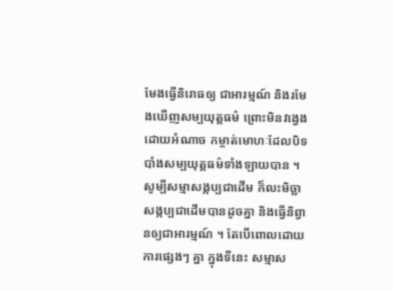មែងធ្វើនិរោធឲ្យ ជាអារម្មណ៍ និងរមែងឃើញសម្បយុត្តធម៌ ព្រោះមិនវង្វេងដោយអំណាច កម្ចាត់មោហៈដែលបិទបាំងសម្បយុត្តធម៌ទាំងឡាយបាន ។ សូម្បីសម្មាសង្កប្បជាដើម ក៏លះមិច្ឆាសង្កប្បជាដើមបានដូចគ្នា និងធ្វើនិព្វានឲ្យជាអារម្មណ៍ ។ តែបើពោលដោយការផ្សេងៗ គ្នា ក្នុងទីនេះ សម្មាស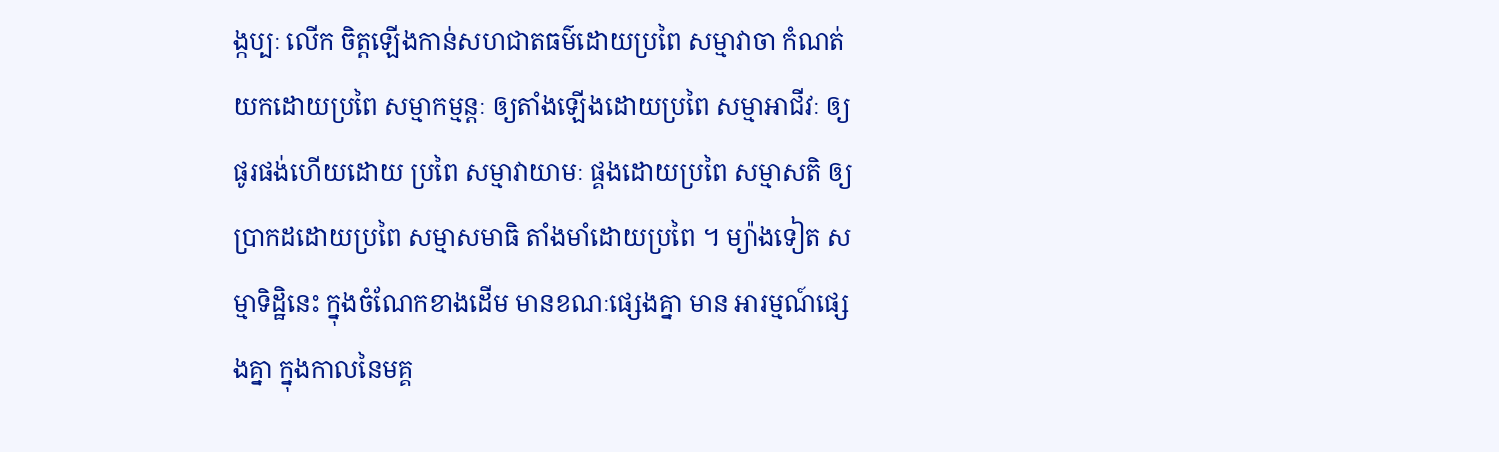ង្កប្បៈ លើក ចិត្តឡើងកាន់សហជាតធម៌ដោយប្រពៃ សម្មាវាចា កំណត់យកដោយប្រពៃ សម្មាកម្មន្តៈ ឲ្យតាំងឡើងដោយប្រពៃ សម្មាអាជីវៈ ឲ្យផូរផង់ហើយដោយ ប្រពៃ សម្មាវាយាមៈ ផ្គងដោយប្រពៃ សម្មាសតិ ឲ្យប្រាកដដោយប្រពៃ សម្មាសមាធិ តាំងមាំដោយប្រពៃ ។ ម្យ៉ាងទៀត សម្មាទិដ្ឋិនេះ ក្នុងចំណែកខាងដើម មានខណៈផ្សេងគ្នា មាន អារម្មណ៍ផ្សេងគ្នា ក្នុងកាលនៃមគ្គ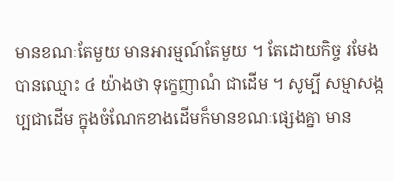មានខណៈតែមួយ មានអារម្មណ៍តែមួយ ។ តែដោយកិច្ច រមែងបានឈ្មោះ ៤ យ៉ាងថា ទុក្ខេញាណំ ជាដើម ។ សូម្បី សម្មាសង្កប្បជាដើម ក្នុងចំណែកខាងដើមក៏មានខណៈផ្សេងគ្នា មាន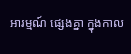អារម្មណ៍ ផ្សេងគ្នា ក្នុងកាល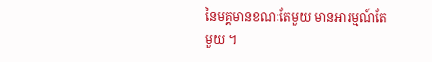នៃមគ្គមានខណៈតែមួយ មានអារម្មណ៍តែមួយ ។